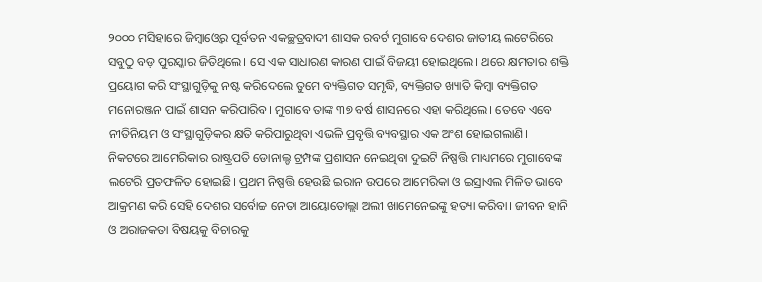୨୦୦୦ ମସିହାରେ ଜିମ୍ବାଓ୍ବେର ପୂର୍ବତନ ଏକଚ୍ଛତ୍ରବାଦୀ ଶାସକ ରବର୍ଟ ମୁଗାବେ ଦେଶର ଜାତୀୟ ଲଟେରିରେ ସବୁଠୁ ବଡ଼ ପୁରସ୍କାର ଜିତିଥିଲେ। ସେ ଏକ ସାଧାରଣ କାରଣ ପାଇଁ ବିଜୟୀ ହୋଇଥିଲେ। ଥରେ କ୍ଷମତାର ଶକ୍ତି ପ୍ରୟୋଗ କରି ସଂସ୍ଥାଗୁଡ଼ିକୁ ନଷ୍ଟ କରିଦେଲେ ତୁମେ ବ୍ୟକ୍ତିଗତ ସମୃଦ୍ଧି, ବ୍ୟକ୍ତିଗତ ଖ୍ୟାତି କିମ୍ବା ବ୍ୟକ୍ତିଗତ ମନୋରଞ୍ଜନ ପାଇଁ ଶାସନ କରିପାରିବ। ମୁଗାବେ ତାଙ୍କ ୩୭ ବର୍ଷ ଶାସନରେ ଏହା କରିଥିଲେ। ତେବେ ଏବେ ନୀତିନିୟମ ଓ ସଂସ୍ଥାଗୁଡ଼ିକର କ୍ଷତି କରିପାରୁଥିବା ଏଭଳି ପ୍ରବୃତ୍ତି ବ୍ୟବସ୍ଥାର ଏକ ଅଂଶ ହୋଇଗଲାଣି।
ନିକଟରେ ଆମେରିକାର ରାଷ୍ଟ୍ରପତି ଡୋନାଲ୍ଡ ଟ୍ରମ୍ପଙ୍କ ପ୍ରଶାସନ ନେଇଥିବା ଦୁଇଟି ନିଷ୍ପତ୍ତି ମାଧ୍ୟମରେ ମୁଗାବେଙ୍କ ଲଟେରି ପ୍ରତଫଳିତ ହୋଇଛି। ପ୍ରଥମ ନିଷ୍ପତ୍ତି ହେଉଛି ଇରାନ ଉପରେ ଆମେରିକା ଓ ଇସ୍ରାଏଲ ମିଳିତ ଭାବେ ଆକ୍ରମଣ କରି ସେହି ଦେଶର ସର୍ବୋଚ୍ଚ ନେତା ଆୟୋତୋଲ୍ଲା ଅଲୀ ଖାମେନେଇଙ୍କୁ ହତ୍ୟା କରିବା। ଜୀବନ ହାନି ଓ ଅରାଜକତା ବିଷୟକୁ ବିଚାରକୁ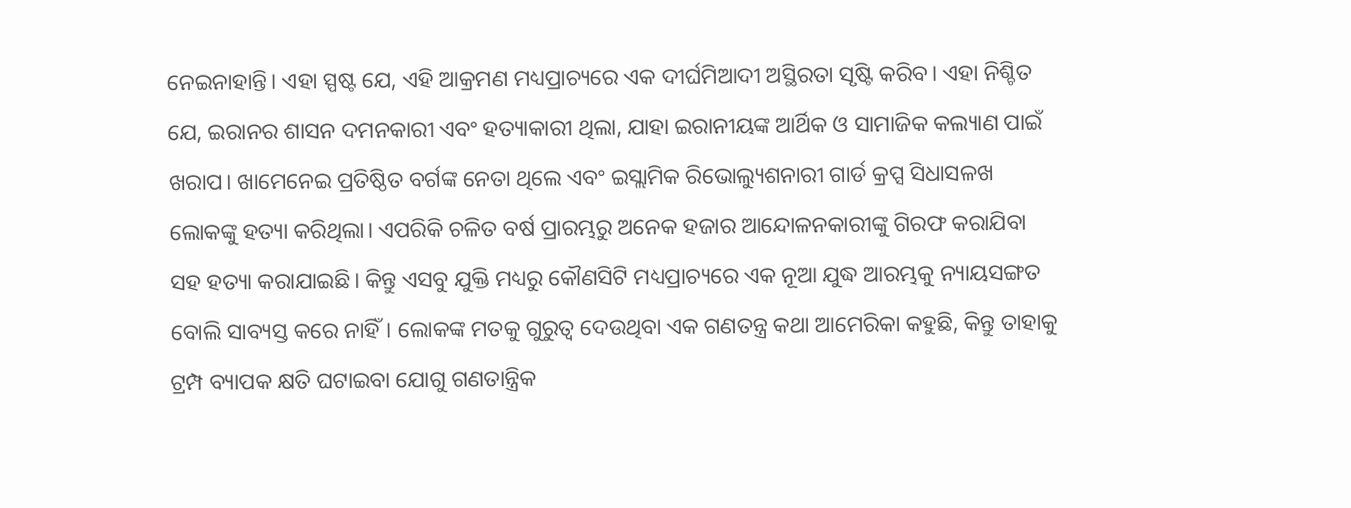ନେଇନାହାନ୍ତି। ଏହା ସ୍ପଷ୍ଟ ଯେ, ଏହି ଆକ୍ରମଣ ମଧ୍ୟପ୍ରାଚ୍ୟରେ ଏକ ଦୀର୍ଘମିଆଦୀ ଅସ୍ଥିରତା ସୃଷ୍ଟି କରିବ। ଏହା ନିଶ୍ଚିତ ଯେ, ଇରାନର ଶାସନ ଦମନକାରୀ ଏବଂ ହତ୍ୟାକାରୀ ଥିଲା, ଯାହା ଇରାନୀୟଙ୍କ ଆର୍ଥିକ ଓ ସାମାଜିକ କଲ୍ୟାଣ ପାଇଁ ଖରାପ। ଖାମେନେଇ ପ୍ରତିଷ୍ଠିତ ବର୍ଗଙ୍କ ନେତା ଥିଲେ ଏବଂ ଇସ୍ଲାମିକ ରିଭୋଲ୍ୟୁଶନାରୀ ଗାର୍ଡ କ୍ରପ୍ସ ସିଧାସଳଖ ଲୋକଙ୍କୁ ହତ୍ୟା କରିଥିଲା। ଏପରିକି ଚଳିତ ବର୍ଷ ପ୍ରାରମ୍ଭରୁ ଅନେକ ହଜାର ଆନ୍ଦୋଳନକାରୀଙ୍କୁ ଗିରଫ କରାଯିବା ସହ ହତ୍ୟା କରାଯାଇଛି। କିନ୍ତୁ ଏସବୁ ଯୁକ୍ତି ମଧ୍ୟରୁ କୌଣସିଟି ମଧ୍ୟପ୍ରାଚ୍ୟରେ ଏକ ନୂଆ ଯୁଦ୍ଧ ଆରମ୍ଭକୁ ନ୍ୟାୟସଙ୍ଗତ ବୋଲି ସାବ୍ୟସ୍ତ କରେ ନାହିଁ। ଲୋକଙ୍କ ମତକୁ ଗୁରୁତ୍ୱ ଦେଉଥିବା ଏକ ଗଣତନ୍ତ୍ର କଥା ଆମେରିକା କହୁଛି, କିନ୍ତୁ ତାହାକୁ ଟ୍ରମ୍ପ ବ୍ୟାପକ କ୍ଷତି ଘଟାଇବା ଯୋଗୁ ଗଣତାନ୍ତ୍ରିକ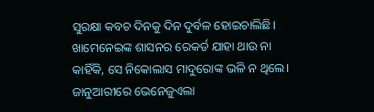ସୁରକ୍ଷା କବଚ ଦିନକୁ ଦିନ ଦୁର୍ବଳ ହୋଇଚାଲିଛି।
ଖାମେନେଇଙ୍କ ଶାସନର ରେକର୍ଡ ଯାହା ଥାଉ ନା କାହିଁକି, ସେ ନିକୋଲାସ ମାଦୁରୋଙ୍କ ଭଳି ନ ଥିଲେ। ଜାନୁଆରୀରେ ଭେନେଜୁଏଲା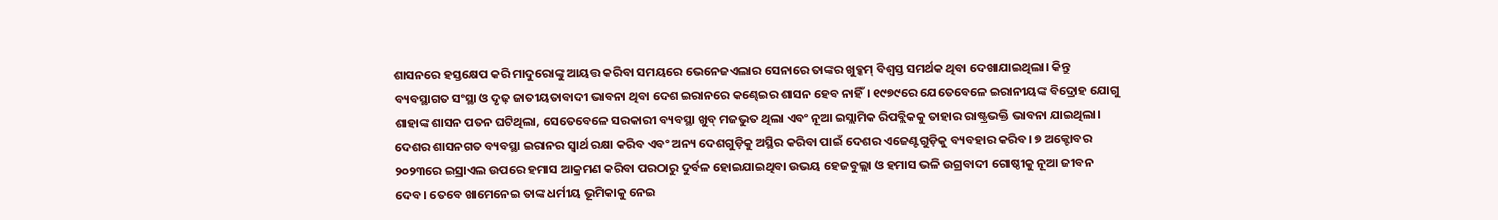ଶାସନରେ ହସ୍ତକ୍ଷେପ କରି ମାଦୁରୋଙ୍କୁ ଆୟତ୍ତ କରିବା ସମୟରେ ଭେନେଜଏଲାର ସେନାରେ ତାଙ୍କର ଖୁବ୍କମ୍ ବିଶ୍ୱସ୍ତ ସମର୍ଥକ ଥିବା ଦେଖାଯାଇଥିଲା। କିନ୍ତୁ ବ୍ୟବସ୍ଥାଗତ ସଂସ୍ଥା ଓ ଦୃଢ଼ ଜାତୀୟତାବାଦୀ ଭାବନା ଥିବା ଦେଶ ଇରାନରେ କଣ୍ଢେଇର ଶାସନ ହେବ ନାହିଁ। ୧୯୭୯ରେ ଯେତେବେଳେ ଇରାନୀୟଙ୍କ ବିଦ୍ରୋହ ଯୋଗୁ ଶାହାଙ୍କ ଶାସନ ପତନ ଘଟିଥିଲା, ସେତେବେଳେ ସରକାରୀ ବ୍ୟବସ୍ଥା ଖୁବ୍ ମଜଭୁତ ଥିଲା ଏବଂ ନୂଆ ଇସ୍ଲାମିକ ରିପବ୍ଲିକକୁ ତାହାର ରାଷ୍ଟ୍ରଭକ୍ତି ଭାବନା ଯାଇଥିଲା। ଦେଶର ଶାସନଗତ ବ୍ୟବସ୍ଥା ଇରାନର ସ୍ବାର୍ଥ ରକ୍ଷା କରିବ ଏବଂ ଅନ୍ୟ ଦେଶଗୁଡ଼ିକୁ ଅସ୍ଥିର କରିବା ପାଇଁ ଦେଶର ଏଜେଣ୍ଟଗୁଡ଼ିକୁ ବ୍ୟବହାର କରିବ। ୭ ଅକ୍ଟୋବର ୨୦୨୩ରେ ଇସ୍ରାଏଲ ଉପରେ ହମାସ ଆକ୍ରମଣ କରିବା ପରଠାରୁ ଦୁର୍ବଳ ହୋଇଯାଇଥିବା ଉଭୟ ହେଜବୁଲ୍ଲା ଓ ହମାସ ଭଳି ଉଗ୍ରବାଦୀ ଗୋଷ୍ଠୀକୁ ନୂଆ ଜୀବନ ଦେବ। ତେବେ ଖାମେନେଇ ତାଙ୍କ ଧର୍ମୀୟ ଭୂମିକାକୁ ନେଇ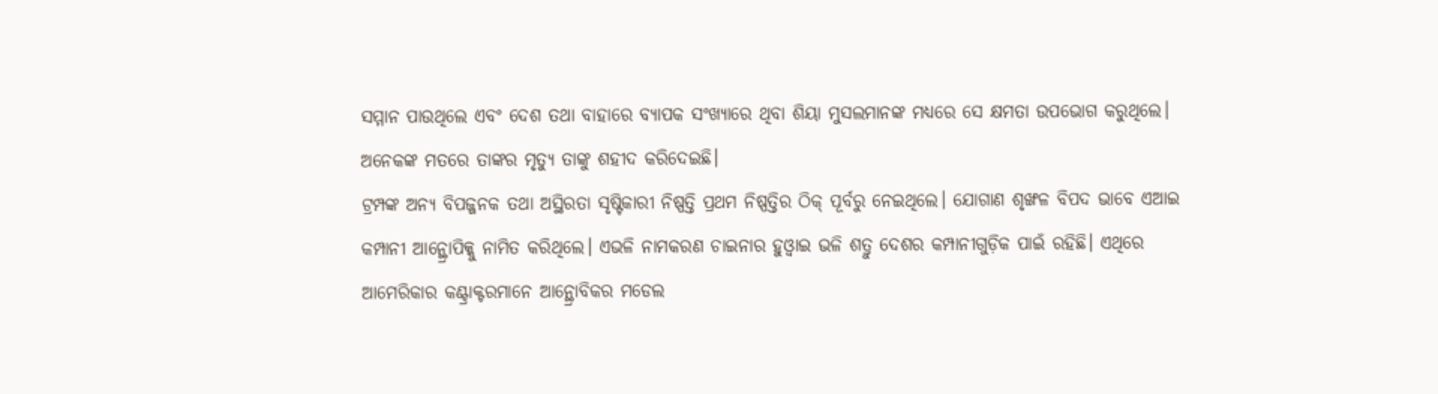ସମ୍ମାନ ପାଉଥିଲେ ଏବଂ ଦେଶ ତଥା ବାହାରେ ବ୍ୟାପକ ସଂଖ୍ୟାରେ ଥିବା ଶିୟା ମୁସଲମାନଙ୍କ ମଧ୍ୟରେ ସେ କ୍ଷମତା ଉପଭୋଗ କରୁଥିଲେ। ଅନେକଙ୍କ ମତରେ ତାଙ୍କର ମୃତ୍ୟୁ ତାଙ୍କୁ ଶହୀଦ କରିଦେଇଛି।
ଟ୍ରମ୍ପଙ୍କ ଅନ୍ୟ ବିପଜ୍ଜନକ ତଥା ଅସ୍ଥିରତା ସୃଷ୍ଟିକାରୀ ନିଷ୍ପତ୍ତି ପ୍ରଥମ ନିଷ୍ପତ୍ତିର ଠିକ୍ ପୂର୍ବରୁ ନେଇଥିଲେ। ଯୋଗାଣ ଶୃଙ୍ଖଳ ବିପଦ ଭାବେ ଏଆଇ କମ୍ପାନୀ ଆନ୍ଥ୍ରୋପିକ୍କୁ ନାମିତ କରିଥିଲେ। ଏଭଳି ନାମକରଣ ଚାଇନାର ହୁଓ୍ବାଇ ଭଳି ଶତ୍ରୁ ଦେଶର କମ୍ପାନୀଗୁଡ଼ିକ ପାଇଁ ରହିଛି। ଏଥିରେ ଆମେରିକାର କଣ୍ଟ୍ରାକ୍ଟରମାନେ ଆନ୍ଥ୍ରୋବିକର ମଡେଲ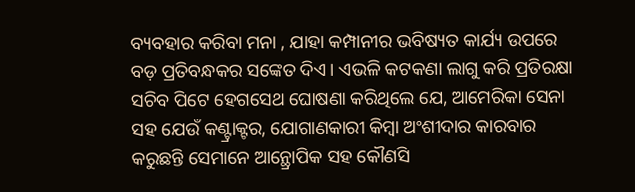ବ୍ୟବହାର କରିବା ମନା , ଯାହା କମ୍ପାନୀର ଭବିଷ୍ୟତ କାର୍ଯ୍ୟ ଉପରେ ବଡ଼ ପ୍ରତିବନ୍ଧକର ସଙ୍କେତ ଦିଏ। ଏଭଳି କଟକଣା ଲାଗୁ କରି ପ୍ରତିରକ୍ଷା ସଚିବ ପିଟେ ହେଗସେଥ ଘୋଷଣା କରିଥିଲେ ଯେ, ଆମେରିକା ସେନା ସହ ଯେଉଁ କଣ୍ଟ୍ରାକ୍ଟର, ଯୋଗାଣକାରୀ କିମ୍ବା ଅଂଶୀଦାର କାରବାର କରୁଛନ୍ତି ସେମାନେ ଆନ୍ଥ୍ରୋପିକ ସହ କୌଣସି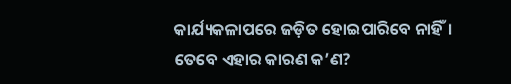କାର୍ଯ୍ୟକଳାପରେ ଜଡ଼ିତ ହୋଇପାରିବେ ନାହିଁ। ତେବେ ଏହାର କାରଣ କ’ଣ?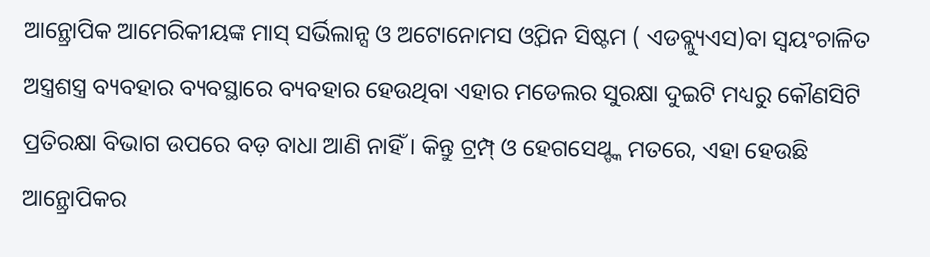ଆନ୍ଥ୍ରୋପିକ ଆମେରିକୀୟଙ୍କ ମାସ୍ ସର୍ଭିଲାନ୍ସ ଓ ଅଟୋନୋମସ ଓ୍ବିପନ ସିଷ୍ଟମ ( ଏଡବ୍ଲ୍ୟୁଏସ)ବା ସ୍ବୟଂଚାଳିତ ଅସ୍ତ୍ରଶସ୍ତ୍ର ବ୍ୟବହାର ବ୍ୟବସ୍ଥାରେ ବ୍ୟବହାର ହେଉଥିବା ଏହାର ମଡେଲର ସୁରକ୍ଷା ଦୁଇଟି ମଧ୍ୟରୁ କୌଣସିଟି ପ୍ରତିରକ୍ଷା ବିଭାଗ ଉପରେ ବଡ଼ ବାଧା ଆଣି ନାହିଁ। କିନ୍ତୁ ଟ୍ରମ୍ପ୍ ଓ ହେଗସେଥ୍ଙ୍କ ମତରେ, ଏହା ହେଉଛି ଆନ୍ଥ୍ରୋପିକର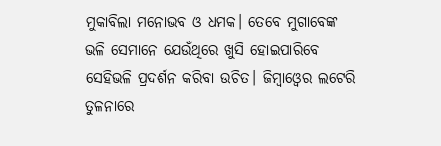ମୁକାବିଲା ମନୋଭବ ଓ ଧମକ। ତେବେ ମୁଗାବେଙ୍କ ଭଳି ସେମାନେ ଯେଉଁଥିରେ ଖୁସି ହୋଇପାରିବେ ସେହିଭଳି ପ୍ରଦର୍ଶନ କରିବା ଉଚିତ। ଜିମ୍ବାଓ୍ବେର ଲଟେରି ତୁଳନାରେ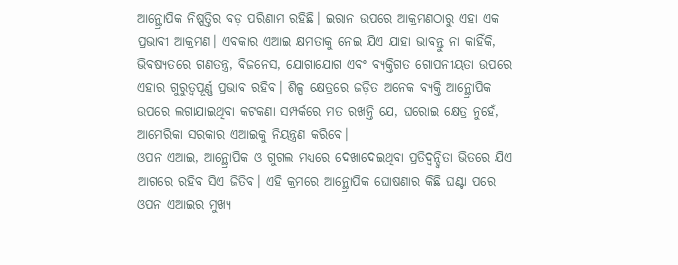ଆନ୍ଥ୍ରୋପିକ ନିଷ୍ପତ୍ତିର ବଡ଼ ପରିଣାମ ରହିଛି। ଇରାନ ଉପରେ ଆକ୍ରମଣଠାରୁ ଏହା ଏକ ପ୍ରଭାବୀ ଆକ୍ରମଣ। ଏବକାର ଏଆଇ କ୍ଷମତାକୁ ନେଇ ଯିଏ ଯାହା ଭାବନ୍ତୁ ନା କାହିଁକି, ଭିବଷ୍ୟତରେ ଗଣତନ୍ତ୍ର, ବିଜନେସ, ଯୋଗାଯୋଗ ଏବଂ ବ୍ୟକ୍ତିଗତ ଗୋପନୀୟତା ଉପରେ ଏହାର ଗୁରୁତ୍ୱପୂର୍ଣ୍ଣ ପ୍ରଭାବ ରହିବ। ଶିଳ୍ପ କ୍ଷେତ୍ରରେ ଜଡ଼ିତ ଅନେକ ବ୍ୟକ୍ତି ଆନ୍ଥ୍ରୋପିକ ଉପରେ ଲଗାଯାଇଥିବା କଟକଣା ସମ୍ପର୍କରେ ମତ ରଖନ୍ତି ଯେ, ଘରୋଇ କ୍ଷେତ୍ର ନୁହେଁ, ଆମେରିକା ସରକାର ଏଆଇକୁ ନିୟନ୍ତ୍ରଣ କରିବେ।
ଓପନ ଏଆଇ, ଆନ୍ଥ୍ରୋପିକ ଓ ଗୁଗଲ ମଧ୍ୟରେ ଦେଖାଦେଇଥିବା ପ୍ରତିଦ୍ୱନ୍ଦ୍ୱିତା ଭିତରେ ଯିଏ ଆଗରେ ରହିବ ସିଏ ଜିତିବ। ଏହି କ୍ରମରେ ଆନ୍ଥ୍ରୋପିକ ଘୋଷଣାର କିଛି ଘଣ୍ଟା ପରେ ଓପନ ଏଆଇର ମୁଖ୍ୟ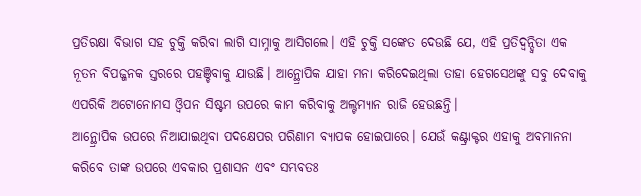ପ୍ରତିରକ୍ଷା ବିଭାଗ ସହ ଚୁକ୍ତି କରିବା ଲାଗି ସାମ୍ନାକୁ ଆସିଗଲେ। ଏହି ଚୁକ୍ତି ସଙ୍କେତ ଦେଉଛି ଯେ, ଏହି ପ୍ରତିଦ୍ୱନ୍ଦ୍ୱିତା ଏକ ନୂତନ ବିପଜ୍ଜନକ ସ୍ତରରେ ପହଞ୍ଚିବାକୁ ଯାଉଛି। ଆନ୍ଥ୍ରୋପିକ ଯାହା ମନା କରିଦେଇଥିଲା ତାହା ହେଗସେଥଙ୍କୁ ସବୁ ଦେବାକୁ ଏପରିକି ଅଟୋନୋମସ ଓ୍ବିପନ ସିଷ୍ଟମ ଉପରେ କାମ କରିବାକୁ ଅଲ୍ଟମ୍ୟାନ ରାଜି ହେଉଛନ୍ତି।
ଆନ୍ଥ୍ରୋପିକ ଉପରେ ନିଆଯାଇଥିବା ପଦକ୍ଷେପର ପରିଣାମ ବ୍ୟାପକ ହୋଇପାରେ। ଯେଉଁ କଣ୍ଟ୍ରାକ୍ଟର ଏହାକୁ ଅବମାନନା କରିବେ ତାଙ୍କ ଉପରେ ଏବକାର ପ୍ରଶାସନ ଏବଂ ସମ୍ଭବତଃ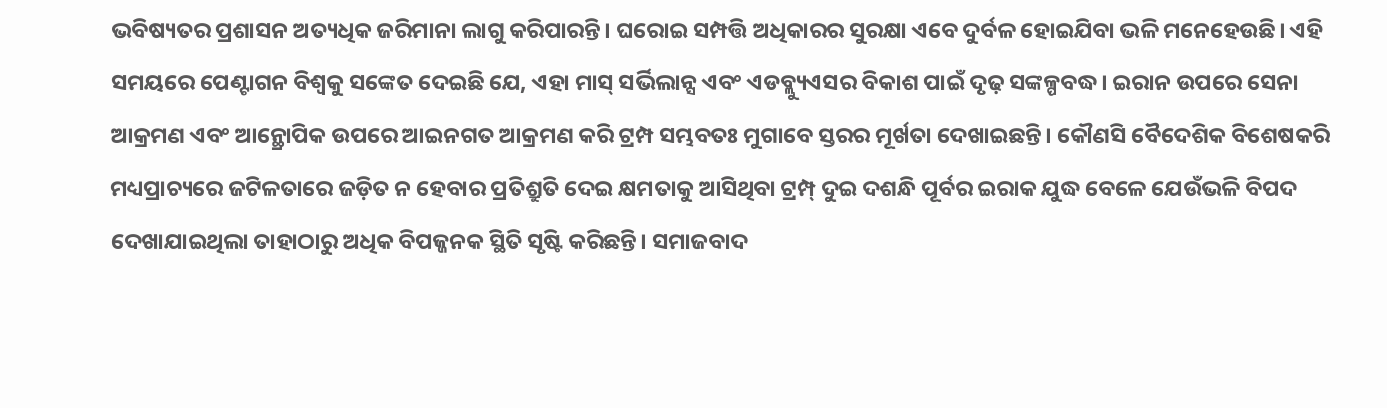ଭବିଷ୍ୟତର ପ୍ରଶାସନ ଅତ୍ୟଧିକ ଜରିମାନା ଲାଗୁ କରିପାରନ୍ତି। ଘରୋଇ ସମ୍ପତ୍ତି ଅଧିକାରର ସୁରକ୍ଷା ଏବେ ଦୁର୍ବଳ ହୋଇଯିବା ଭଳି ମନେହେଉଛି। ଏହି ସମୟରେ ପେଣ୍ଟାଗନ ବିଶ୍ୱକୁ ସଙ୍କେତ ଦେଇଛି ଯେ, ଏହା ମାସ୍ ସର୍ଭିଲାନ୍ସ ଏବଂ ଏଡବ୍ଲ୍ୟୁଏସର ବିକାଶ ପାଇଁ ଦୃଢ଼ ସଙ୍କଳ୍ପବଦ୍ଧ। ଇରାନ ଉପରେ ସେନା ଆକ୍ରମଣ ଏବଂ ଆନ୍ଥ୍ରୋପିକ ଉପରେ ଆଇନଗତ ଆକ୍ରମଣ କରି ଟ୍ରମ୍ପ ସମ୍ଭବତଃ ମୁଗାବେ ସ୍ତରର ମୂର୍ଖତା ଦେଖାଇଛନ୍ତି। କୌଣସି ବୈଦେଶିକ ବିଶେଷକରି ମଧ୍ୟପ୍ରାଚ୍ୟରେ ଜଟିଳତାରେ ଜଡ଼ିତ ନ ହେବାର ପ୍ରତିଶ୍ରୁତି ଦେଇ କ୍ଷମତାକୁ ଆସିଥିବା ଟ୍ରମ୍ପ୍ ଦୁଇ ଦଶନ୍ଧି ପୂର୍ବର ଇରାକ ଯୁଦ୍ଧ ବେଳେ ଯେଉଁଭଳି ବିପଦ ଦେଖାଯାଇଥିଲା ତାହାଠାରୁ ଅଧିକ ବିପଜ୍ଜନକ ସ୍ଥିତି ସୃଷ୍ଟି କରିଛନ୍ତି। ସମାଜବାଦ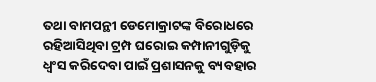ତଥା ବାମପନ୍ଥୀ ଡେମୋକ୍ରାଟଙ୍କ ବିରୋଧରେ ରହିଆସିଥିବା ଟ୍ରମ୍ପ ଘରୋଇ କମ୍ପାନୀଗୁଡ଼ିକୁ ଧ୍ୱଂସ କରିଦେବା ପାଇଁ ପ୍ରଶାସନକୁ ବ୍ୟବହାର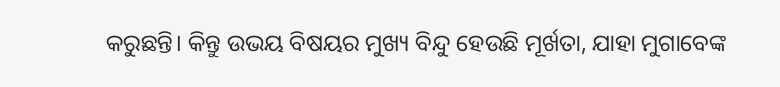କରୁଛନ୍ତି। କିନ୍ତୁ ଉଭୟ ବିଷୟର ମୁଖ୍ୟ ବିନ୍ଦୁ ହେଉଛି ମୂର୍ଖତା, ଯାହା ମୁଗାବେଙ୍କ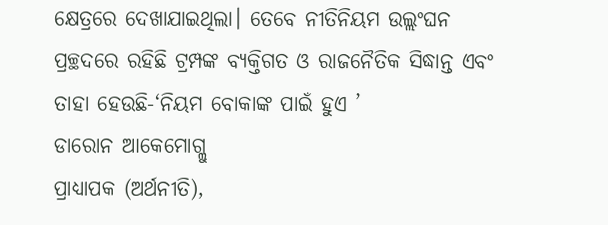କ୍ଷେତ୍ରରେ ଦେଖାଯାଇଥିଲା। ତେବେ ନୀତିନିୟମ ଉଲ୍ଲଂଘନ ପ୍ରଚ୍ଛଦରେ ରହିଛି ଟ୍ରମ୍ପଙ୍କ ବ୍ୟକ୍ତିଗତ ଓ ରାଜନୈତିକ ସିଦ୍ଧାନ୍ତ ଏବଂ ତାହା ହେଉଛି-‘ନିୟମ ବୋକାଙ୍କ ପାଇଁ ହୁଏ ’
ଡାରୋନ ଆକେମୋଗ୍ଲୁ
ପ୍ରାଧ୍ୟାପକ (ଅର୍ଥନୀତି),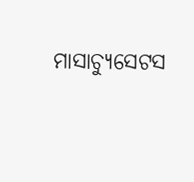ମାସାଚ୍ୟୁସେଟସ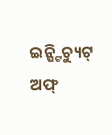ଇନ୍ଷ୍ଟିଚ୍ୟୁଟ୍ ଅଫ୍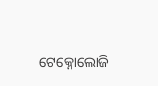ଟେକ୍ନୋଲୋଜି